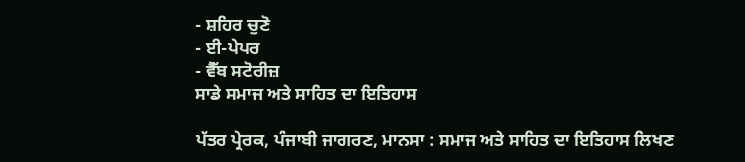- ਸ਼ਹਿਰ ਚੁਣੋ
- ਈ-ਪੇਪਰ
- ਵੈੱਬ ਸਟੋਰੀਜ਼
ਸਾਡੇ ਸਮਾਜ ਅਤੇ ਸਾਹਿਤ ਦਾ ਇਤਿਹਾਸ

ਪੱਤਰ ਪ੍ਰੇਰਕ, ਪੰਜਾਬੀ ਜਾਗਰਣ, ਮਾਨਸਾ : ਸਮਾਜ ਅਤੇ ਸਾਹਿਤ ਦਾ ਇਤਿਹਾਸ ਲਿਖਣ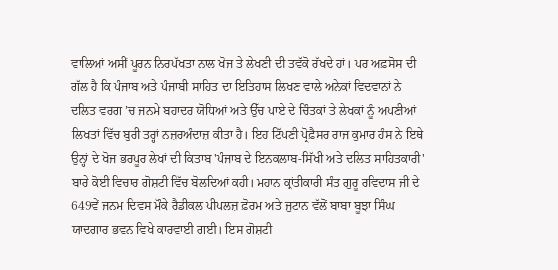ਵਾਲਿਆਂ ਅਸੀਂ ਪੂਰਨ ਨਿਰਪੱਖਤਾ ਨਾਲ ਖੋਜ ਤੇ ਲੇਖਣੀ ਦੀ ਤਵੱਕੋ ਰੱਖਦੇ ਹਾਂ। ਪਰ ਅਫ਼ਸੋਸ ਦੀ ਗੱਲ ਹੈ ਕਿ ਪੰਜਾਬ ਅਤੇ ਪੰਜਾਬੀ ਸਾਹਿਤ ਦਾ ਇਤਿਹਾਸ ਲਿਖਣ ਵਾਲੇ ਅਨੇਕਾਂ ਵਿਦਵਾਨਾਂ ਨੇ ਦਲਿਤ ਵਰਗ ’ਚ ਜਨਮੇ ਬਹਾਦਰ ਯੋਧਿਆਂ ਅਤੇ ਉੱਚ ਪਾਏ ਦੇ ਚਿੰਤਕਾਂ ਤੇ ਲੇਖਕਾਂ ਨੂੰ ਅਪਣੀਆਂ ਲਿਖਤਾਂ ਵਿੱਚ ਬੁਰੀ ਤਰ੍ਹਾਂ ਨਜ਼ਰਅੰਦਾਜ਼ ਕੀਤਾ ਹੈ। ਇਹ ਟਿੱਪਣੀ ਪ੍ਰੋਫ਼ੈਸਰ ਰਾਜ ਕੁਮਾਰ ਹੰਸ ਨੇ ਇਥੇ ਉਨ੍ਹਾਂ ਦੇ ਖੋਜ ਭਰਪੂਰ ਲੇਖਾਂ ਦੀ ਕਿਤਾਬ 'ਪੰਜਾਬ ਦੇ ਇਨਕਲਾਬ-ਸਿੱਖੀ ਅਤੇ ਦਲਿਤ ਸਾਹਿਤਕਾਰੀ' ਬਾਰੇ ਕੋਈ ਵਿਚਾਰ ਗੋਸ਼ਟੀ ਵਿੱਚ ਬੋਲਦਿਆਂ ਕਹੀ। ਮਹਾਨ ਕ੍ਰਾਂਤੀਕਾਰੀ ਸੰਤ ਗੁਰੂ ਰਵਿਦਾਸ ਜੀ ਦੇ 649ਵੇਂ ਜਨਮ ਦਿਵਸ ਮੌਕੇ ਰੈਡੀਕਲ ਪੀਪਲਜ਼ ਫ਼ੋਰਮ ਅਤੇ ਜੁਟਾਨ ਵੱਲੋਂ ਬਾਬਾ ਬੂਝਾ ਸਿੰਘ ਯਾਦਗਾਰ ਭਵਨ ਵਿਖੇ ਕਾਰਵਾਈ ਗਈ। ਇਸ ਗੋਸ਼ਟੀ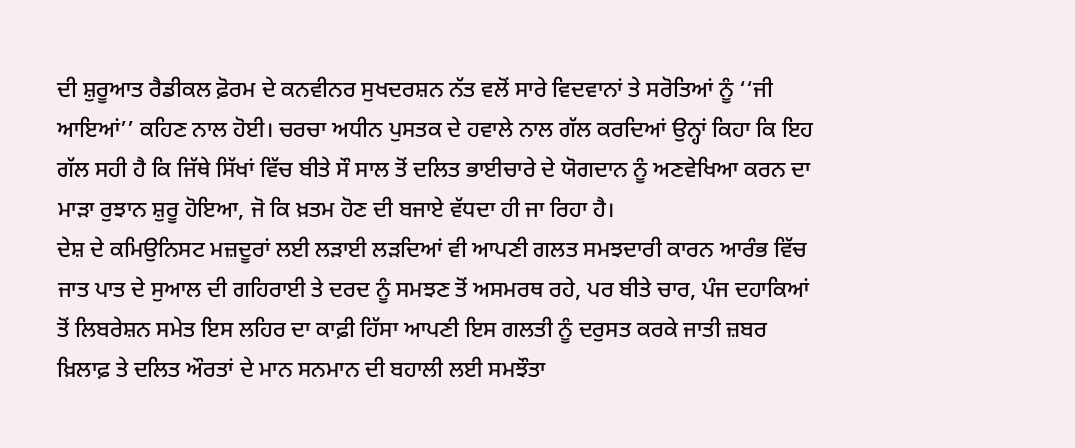ਦੀ ਸ਼ੁਰੂਆਤ ਰੈਡੀਕਲ ਫ਼ੋਰਮ ਦੇ ਕਨਵੀਨਰ ਸੁਖਦਰਸ਼ਨ ਨੱਤ ਵਲੋਂ ਸਾਰੇ ਵਿਦਵਾਨਾਂ ਤੇ ਸਰੋਤਿਆਂ ਨੂੰ ‘‘ਜੀ ਆਇਆਂ’’ ਕਹਿਣ ਨਾਲ ਹੋਈ। ਚਰਚਾ ਅਧੀਨ ਪੁਸਤਕ ਦੇ ਹਵਾਲੇ ਨਾਲ ਗੱਲ ਕਰਦਿਆਂ ਉਨ੍ਹਾਂ ਕਿਹਾ ਕਿ ਇਹ ਗੱਲ ਸਹੀ ਹੈ ਕਿ ਜਿੱਥੇ ਸਿੱਖਾਂ ਵਿੱਚ ਬੀਤੇ ਸੌ ਸਾਲ ਤੋਂ ਦਲਿਤ ਭਾਈਚਾਰੇ ਦੇ ਯੋਗਦਾਨ ਨੂੰ ਅਣਵੇਖਿਆ ਕਰਨ ਦਾ ਮਾੜਾ ਰੁਝਾਨ ਸ਼ੁਰੂ ਹੋਇਆ, ਜੋ ਕਿ ਖ਼ਤਮ ਹੋਣ ਦੀ ਬਜਾਏ ਵੱਧਦਾ ਹੀ ਜਾ ਰਿਹਾ ਹੈ।
ਦੇਸ਼ ਦੇ ਕਮਿਉਨਿਸਟ ਮਜ਼ਦੂਰਾਂ ਲਈ ਲੜਾਈ ਲੜਦਿਆਂ ਵੀ ਆਪਣੀ ਗਲਤ ਸਮਝਦਾਰੀ ਕਾਰਨ ਆਰੰਭ ਵਿੱਚ ਜਾਤ ਪਾਤ ਦੇ ਸੁਆਲ ਦੀ ਗਹਿਰਾਈ ਤੇ ਦਰਦ ਨੂੰ ਸਮਝਣ ਤੋਂ ਅਸਮਰਥ ਰਹੇ, ਪਰ ਬੀਤੇ ਚਾਰ, ਪੰਜ ਦਹਾਕਿਆਂ ਤੋਂ ਲਿਬਰੇਸ਼ਨ ਸਮੇਤ ਇਸ ਲਹਿਰ ਦਾ ਕਾਫ਼ੀ ਹਿੱਸਾ ਆਪਣੀ ਇਸ ਗਲਤੀ ਨੂੰ ਦਰੁਸਤ ਕਰਕੇ ਜਾਤੀ ਜ਼ਬਰ ਖ਼ਿਲਾਫ਼ ਤੇ ਦਲਿਤ ਔਰਤਾਂ ਦੇ ਮਾਨ ਸਨਮਾਨ ਦੀ ਬਹਾਲੀ ਲਈ ਸਮਝੌਤਾ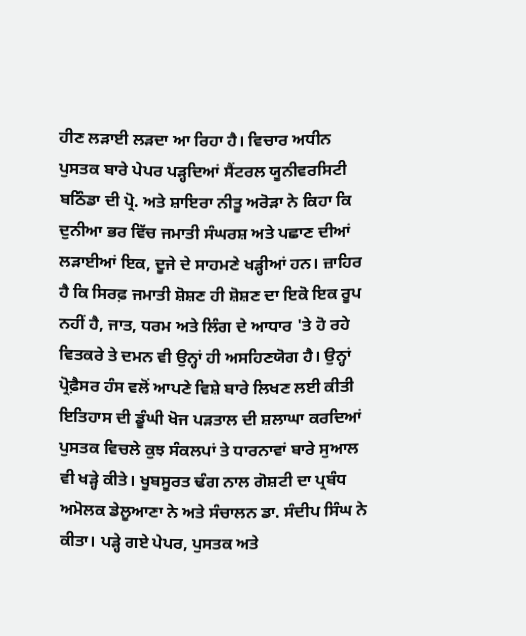ਹੀਣ ਲੜਾਈ ਲੜਦਾ ਆ ਰਿਹਾ ਹੈ। ਵਿਚਾਰ ਅਧੀਨ ਪੁਸਤਕ ਬਾਰੇ ਪੇਪਰ ਪੜ੍ਹਦਿਆਂ ਸੈਂਟਰਲ ਯੂਨੀਵਰਸਿਟੀ ਬਠਿੰਡਾ ਦੀ ਪ੍ਰੋ. ਅਤੇ ਸ਼ਾਇਰਾ ਨੀਤੂ ਅਰੋੜਾ ਨੇ ਕਿਹਾ ਕਿ ਦੁਨੀਆ ਭਰ ਵਿੱਚ ਜਮਾਤੀ ਸੰਘਰਸ਼ ਅਤੇ ਪਛਾਣ ਦੀਆਂ ਲੜਾਈਆਂ ਇਕ, ਦੂਜੇ ਦੇ ਸਾਹਮਣੇ ਖੜ੍ਹੀਆਂ ਹਨ। ਜ਼ਾਹਿਰ ਹੈ ਕਿ ਸਿਰਫ਼ ਜਮਾਤੀ ਸ਼ੋਸ਼ਣ ਹੀ ਸ਼ੋਸ਼ਣ ਦਾ ਇਕੋ ਇਕ ਰੂਪ ਨਹੀਂ ਹੈ, ਜਾਤ, ਧਰਮ ਅਤੇ ਲਿੰਗ ਦੇ ਆਧਾਰ 'ਤੇ ਹੋ ਰਹੇ ਵਿਤਕਰੇ ਤੇ ਦਮਨ ਵੀ ਉਨ੍ਹਾਂ ਹੀ ਅਸਹਿਣਯੋਗ ਹੈ। ਉਨ੍ਹਾਂ ਪ੍ਰੋਫ਼ੈਸਰ ਹੰਸ ਵਲੋਂ ਆਪਣੇ ਵਿਸ਼ੇ ਬਾਰੇ ਲਿਖਣ ਲਈ ਕੀਤੀ ਇਤਿਹਾਸ ਦੀ ਡੂੰਘੀ ਖੋਜ ਪੜਤਾਲ ਦੀ ਸ਼ਲਾਘਾ ਕਰਦਿਆਂ ਪੁਸਤਕ ਵਿਚਲੇ ਕੁਝ ਸੰਕਲਪਾਂ ਤੇ ਧਾਰਨਾਵਾਂ ਬਾਰੇ ਸੁਆਲ ਵੀ ਖੜ੍ਹੇ ਕੀਤੇ। ਖੂਬਸੂਰਤ ਢੰਗ ਨਾਲ ਗੋਸ਼ਟੀ ਦਾ ਪ੍ਰਬੰਧ ਅਮੋਲਕ ਡੇਲੂਆਣਾ ਨੇ ਅਤੇ ਸੰਚਾਲਨ ਡਾ. ਸੰਦੀਪ ਸਿੰਘ ਨੇ ਕੀਤਾ। ਪੜ੍ਹੇ ਗਏ ਪੇਪਰ, ਪੁਸਤਕ ਅਤੇ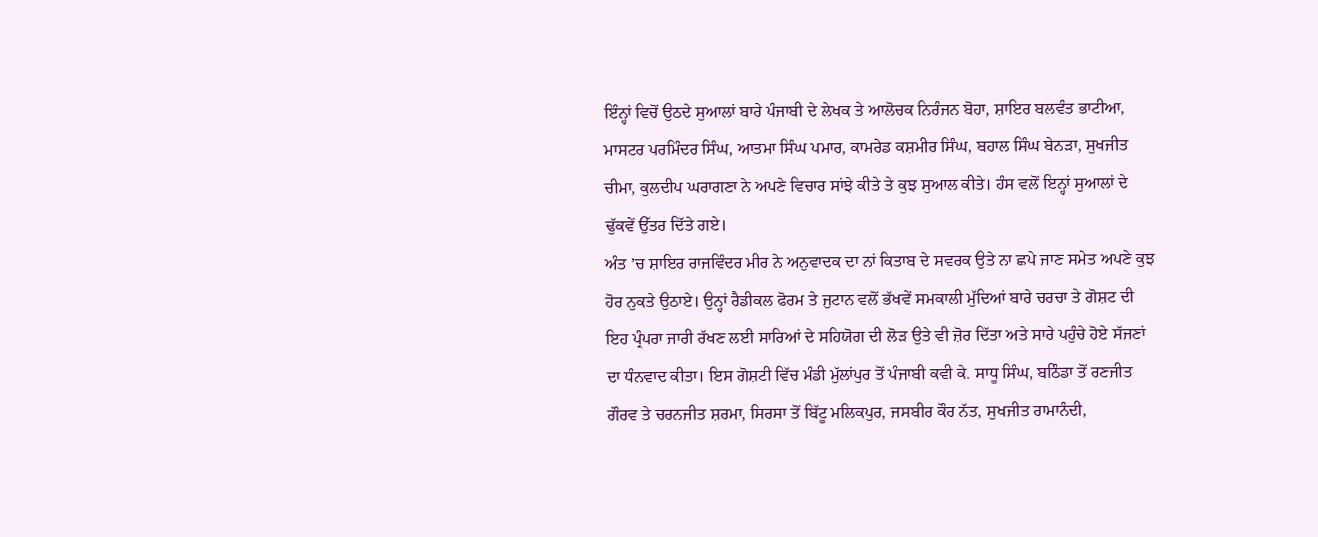ਇੰਨ੍ਹਾਂ ਵਿਚੋਂ ਉਠਦੇ ਸੁਆਲਾਂ ਬਾਰੇ ਪੰਜਾਬੀ ਦੇ ਲੇਖਕ ਤੇ ਆਲੋਚਕ ਨਿਰੰਜਨ ਬੋਹਾ, ਸ਼ਾਇਰ ਬਲਵੰਤ ਭਾਟੀਆ, ਮਾਸਟਰ ਪਰਮਿੰਦਰ ਸਿੰਘ, ਆਤਮਾ ਸਿੰਘ ਪਮਾਰ, ਕਾਮਰੇਡ ਕਸ਼ਮੀਰ ਸਿੰਘ, ਬਹਾਲ ਸਿੰਘ ਬੇਨੜਾ, ਸੁਖਜੀਤ ਚੀਮਾ, ਕੁਲਦੀਪ ਘਰਾਗਣਾ ਨੇ ਅਪਣੇ ਵਿਚਾਰ ਸਾਂਝੇ ਕੀਤੇ ਤੇ ਕੁਝ ਸੁਆਲ ਕੀਤੇ। ਹੰਸ ਵਲੋਂ ਇਨ੍ਹਾਂ ਸੁਆਲਾਂ ਦੇ ਢੁੱਕਵੇਂ ਉੱਤਰ ਦਿੱਤੇ ਗਏ।
ਅੰਤ ’ਚ ਸ਼ਾਇਰ ਰਾਜਵਿੰਦਰ ਮੀਰ ਨੇ ਅਨੁਵਾਦਕ ਦਾ ਨਾਂ ਕਿਤਾਬ ਦੇ ਸਵਰਕ ਉਤੇ ਨਾ ਛਪੇ ਜਾਣ ਸਮੇਤ ਅਪਣੇ ਕੁਝ ਹੋਰ ਨੁਕਤੇ ਉਠਾਏ। ਉਨ੍ਹਾਂ ਰੈਡੀਕਲ ਫੋਰਮ ਤੇ ਜੁਟਾਨ ਵਲੋਂ ਭੱਖਵੇਂ ਸਮਕਾਲੀ ਮੁੱਦਿਆਂ ਬਾਰੇ ਚਰਚਾ ਤੇ ਗੋਸ਼ਟ ਦੀ ਇਹ ਪ੍ਰੰਪਰਾ ਜਾਰੀ ਰੱਖਣ ਲਈ ਸਾਰਿਆਂ ਦੇ ਸਹਿਯੋਗ ਦੀ ਲੋੜ ਉਤੇ ਵੀ ਜ਼ੋਰ ਦਿੱਤਾ ਅਤੇ ਸਾਰੇ ਪਹੁੰਚੇ ਹੋਏ ਸੱਜਣਾਂ ਦਾ ਧੰਨਵਾਦ ਕੀਤਾ। ਇਸ ਗੋਸ਼ਟੀ ਵਿੱਚ ਮੰਡੀ ਮੁੱਲਾਂਪੁਰ ਤੋਂ ਪੰਜਾਬੀ ਕਵੀ ਕੇ. ਸਾਧੂ ਸਿੰਘ, ਬਠਿੰਡਾ ਤੋਂ ਰਣਜੀਤ ਗੌਰਵ ਤੇ ਚਰਨਜੀਤ ਸ਼ਰਮਾ, ਸਿਰਸਾ ਤੋਂ ਬਿੱਟੂ ਮਲਿਕਪੁਰ, ਜਸਬੀਰ ਕੌਰ ਨੱਤ, ਸੁਖਜੀਤ ਰਾਮਾਨੰਦੀ,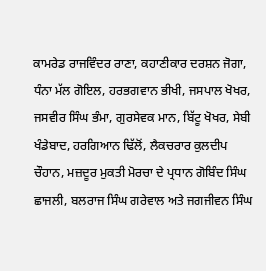ਕਾਮਰੇਡ ਰਾਜਵਿੰਦਰ ਰਾਣਾ, ਕਹਾਣੀਕਾਰ ਦਰਸ਼ਨ ਜੋਗਾ, ਧੰਨਾ ਮੱਲ ਗੋਇਲ, ਹਰਭਗਵਾਨ ਭੀਖੀ, ਜਸਪਾਲ ਖੋਖਰ, ਜਸਵੀਰ ਸਿੰਘ ਭੰਮਾ, ਗੁਰਸੇਵਕ ਮਾਨ, ਬਿੱਟੂ ਖੋਖਰ, ਸੇਬੀ ਖੰਡੇਬਾਦ, ਹਰਗਿਆਨ ਢਿੱਲੋਂ, ਲੈਕਚਰਾਰ ਕੁਲਦੀਪ ਚੌਹਾਨ, ਮਜ਼ਦੂਰ ਮੁਕਤੀ ਮੋਰਚਾ ਦੇ ਪ੍ਰਧਾਨ ਗੋਬਿੰਦ ਸਿੰਘ ਛਾਜਲੀ, ਬਲਰਾਜ ਸਿੰਘ ਗਰੇਵਾਲ ਅਤੇ ਜਗਜੀਵਨ ਸਿੰਘ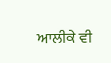ਆਲੀਕੇ ਵੀ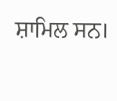ਸ਼ਾਮਿਲ ਸਨ।